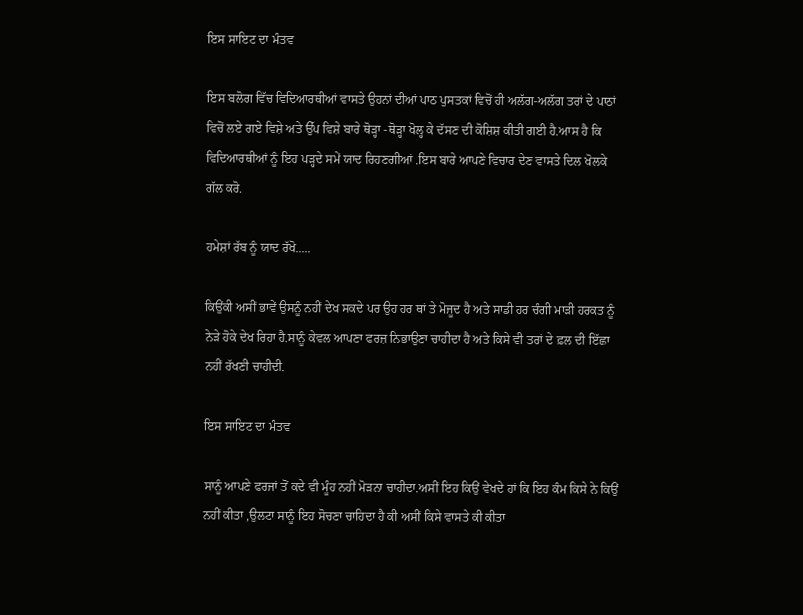ਇਸ ਸਾਇਟ ਦਾ ਮੰਤਵ

ਇਸ ਬਲੋਗ ਵਿੱਚ ਵਿਦਿਆਰਥੀਆਂ ਵਾਸਤੇ ਉਹਨਾਂ ਦੀਆਂ ਪਾਠ ਪੁਸਤਕਾਂ ਵਿਚੋਂ ਹੀ ਅਲੱਗ-ਅਲੱਗ ਤਰਾਂ ਦੇ ਪਾਠਾਂ ਵਿਚੋਂ ਲਏ ਗਏ ਵਿਸ਼ੇ ਅਤੇ ਉੱਪ ਵਿਸ਼ੇ ਬਾਰੇ ਥੋੜ੍ਹਾ -ਥੋੜ੍ਹਾ ਖੋਲ੍ਹ ਕੇ ਦੱਸਣ ਦੀ ਕੋਸ਼ਿਸ਼ ਕੀਤੀ ਗਈ ਹੈ.ਆਸ ਹੈ ਕਿ ਵਿਦਿਆਰਥੀਆਂ ਨੂੰ ਇਹ ਪੜ੍ਹਦੇ ਸਮੇਂ ਯਾਦ ਰਿਹਣਗੀਆਂ .ਇਸ ਬਾਰੇ ਆਪਣੇ ਵਿਚਾਰ ਦੇਣ ਵਾਸਤੇ ਦਿਲ ਖੋਲਕੇ ਗੱਲ ਕਰੋ.

ਹਮੇਸ਼ਾਂ ਰੱਬ ਨੂੰ ਯਾਦ ਰੱਖੋ.....

ਕਿਉਂਕੀ ਅਸੀਂ ਭਾਵੇਂ ਉਸਨੂੰ ਨਹੀਂ ਦੇਖ ਸਕਦੇ ਪਰ ਉਹ ਹਰ ਥਾਂ ਤੇ ਮੋਜੂਦ ਹੈ ਅਤੇ ਸਾਡੀ ਹਰ ਚੰਗੀ ਮਾੜੀ ਹਰਕਤ ਨੂੰ ਨੇੜੇ ਹੋਕੇ ਦੇਖ ਰਿਹਾ ਹੈ.ਸਾਨੂੰ ਕੇਵਲ ਆਪਣਾ ਫਰਜ਼ ਨਿਭਾਉਣਾ ਚਾਹੀਦਾ ਹੈ ਅਤੇ ਕਿਸੇ ਵੀ ਤਰਾਂ ਦੇ ਫ਼ਲ ਦੀ ਇੱਛਾ ਨਹੀਂ ਰੱਖਣੀ ਚਾਹੀਦੀ.

ਇਸ ਸਾਇਟ ਦਾ ਮੰਤਵ

ਸਾਨੂੰ ਆਪਣੇ ਫਰਜਾਂ ਤੋਂ ਕਦੇ ਵੀ ਮੂੰਹ ਨਹੀਂ ਮੋੜਨਾ ਚਾਹੀਦਾ.ਅਸੀਂ ਇਹ ਕਿਉਂ ਵੇਖਦੇ ਹਾਂ ਕਿ ਇਹ ਕੰਮ ਕਿਸੇ ਨੇ ਕਿਉਂ ਨਹੀਂ ਕੀਤਾ ,ਉਲਟਾ ਸਾਨੂੰ ਇਹ ਸੋਚਣਾ ਚਾਹਿਦਾ ਹੈ ਕੀ ਅਸੀਂ ਕਿਸੇ ਵਾਸਤੇ ਕੀ ਕੀਤਾ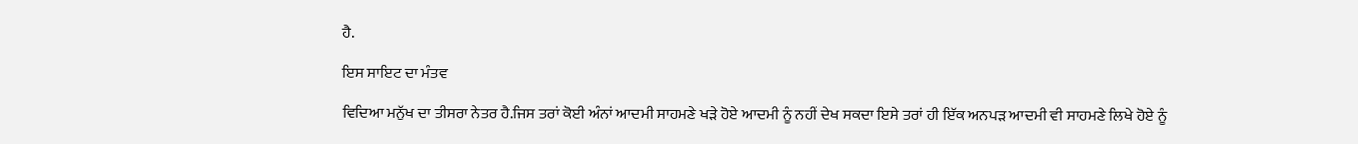ਹੈ.

ਇਸ ਸਾਇਟ ਦਾ ਮੰਤਵ

ਵਿਦਿਆ ਮਨੁੱਖ ਦਾ ਤੀਸਰਾ ਨੇਤਰ ਹੈ.ਜਿਸ ਤਰਾਂ ਕੋਈ ਅੰਨਾਂ ਆਦਮੀ ਸਾਹਮਣੇ ਖੜੇ ਹੋਏ ਆਦਮੀ ਨੂੰ ਨਹੀਂ ਦੇਖ ਸਕਦਾ ਇਸੇ ਤਰਾਂ ਹੀ ਇੱਕ ਅਨਪੜ ਆਦਮੀ ਵੀ ਸਾਹਮਣੇ ਲਿਖੇ ਹੋਏ ਨੂੰ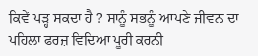ਕਿਵੇਂ ਪੜ੍ਹ ਸਕਦਾ ਹੈ ? ਸਾਨੂੰ ਸਭਨੂੰ ਆਪਣੇ ਜੀਵਨ ਦਾ ਪਹਿਲਾ ਫਰਜ਼ ਵਿਦਿਆ ਪੂਰੀ ਕਰਨੀ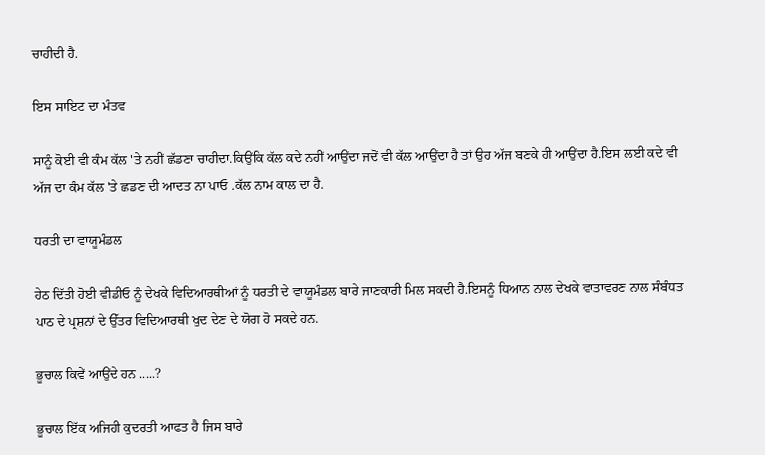ਚਾਹੀਦੀ ਹੈ.

ਇਸ ਸਾਇਟ ਦਾ ਮੰਤਵ

ਸਾਨੂੰ ਕੋਈ ਵੀ ਕੰਮ ਕੱਲ 'ਤੇ ਨਹੀਂ ਛੱਡਣਾ ਚਾਹੀਦਾ.ਕਿਉਂਕਿ ਕੱਲ ਕਦੇ ਨਹੀਂ ਆਉਂਦਾ ਜਦੋਂ ਵੀ ਕੱਲ ਆਉਂਦਾ ਹੈ ਤਾਂ ਉਹ ਅੱਜ ਬਣਕੇ ਹੀ ਆਉਂਦਾ ਹੈ.ਇਸ ਲਈ ਕਦੇ ਵੀ ਅੱਜ ਦਾ ਕੰਮ ਕੱਲ 'ਤੇ ਛਡਣ ਦੀ ਆਦਤ ਨਾ ਪਾਓ .ਕੱਲ ਨਾਮ ਕਾਲ ਦਾ ਹੈ.

ਧਰਤੀ ਦਾ ਵਾਯੂਮੰਡਲ

ਹੇਠ ਦਿੱਤੀ ਹੋਈ ਵੀਡੀਓ ਨੂੰ ਦੇਖਕੇ ਵਿਦਿਆਰਥੀਆਂ ਨੂੰ ਧਰਤੀ ਦੇ ਵਾਯੂਮੰਡਲ ਬਾਰੇ ਜਾਣਕਾਰੀ ਮਿਲ ਸਕਦੀ ਹੈ.ਇਸਨੂੰ ਧਿਆਨ ਨਾਲ ਦੇਖਕੇ ਵਾਤਾਵਰਣ ਨਾਲ ਸੰਬੰਧਤ ਪਾਠ ਦੇ ਪ੍ਰਸ਼ਨਾਂ ਦੇ ਉੱਤਰ ਵਿਦਿਆਰਥੀ ਖੁਦ ਦੇਣ ਦੇ ਯੋਗ ਹੋ ਸਕਦੇ ਹਨ.

ਭੂਚਾਲ ਕਿਵੇਂ ਆਉਂਦੇ ਹਨ .....?

ਭੂਚਾਲ ਇੱਕ ਅਜਿਹੀ ਕੁਦਰਤੀ ਆਫਤ ਹੈ ਜਿਸ ਬਾਰੇ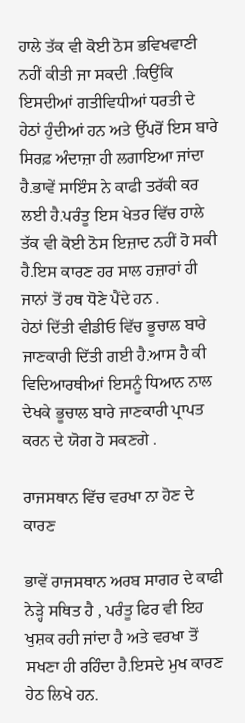ਹਾਲੇ ਤੱਕ ਵੀ ਕੋਈ ਠੋਸ ਭਵਿਖਵਾਣੀ ਨਹੀਂ ਕੀਤੀ ਜਾ ਸਕਦੀ .ਕਿਉਂਕਿ ਇਸਦੀਆਂ ਗਤੀਵਿਧੀਆਂ ਧਰਤੀ ਦੇ ਹੇਠਾਂ ਹੁੰਦੀਆਂ ਹਨ ਅਤੇ ਉੱਪਰੋਂ ਇਸ ਬਾਰੇ ਸਿਰਫ਼ ਅੰਦਾਜ਼ਾ ਹੀ ਲਗਾਇਆ ਜਾਂਦਾ ਹੈ.ਭਾਵੇਂ ਸਾਇੰਸ ਨੇ ਕਾਫੀ ਤਰੱਕੀ ਕਰ ਲਈ ਹੈ.ਪਰੰਤੂ ਇਸ ਖੇਤਰ ਵਿੱਚ ਹਾਲੇ ਤੱਕ ਵੀ ਕੋਈ ਠੋਸ ਇਜ਼ਾਦ ਨਹੀਂ ਹੋ ਸਕੀ ਹੈ.ਇਸ ਕਾਰਣ ਹਰ ਸਾਲ ਹਜ਼ਾਰਾਂ ਹੀ ਜਾਨਾਂ ਤੋਂ ਹਥ ਧੋਣੇ ਪੈਂਦੇ ਹਨ .
ਹੇਠਾਂ ਦਿੱਤੀ ਵੀਡੀਓ ਵਿੱਚ ਭੂਚਾਲ ਬਾਰੇ ਜਾਣਕਾਰੀ ਦਿੱਤੀ ਗਈ ਹੈ.ਆਸ ਹੈ ਕੀ ਵਿਦਿਆਰਥੀਆਂ ਇਸਨੂੰ ਧਿਆਨ ਨਾਲ ਦੇਖਕੇ ਭੂਚਾਲ ਬਾਰੇ ਜਾਣਕਾਰੀ ਪ੍ਰਾਪਤ ਕਰਨ ਦੇ ਯੋਗ ਹੋ ਸਕਣਗੇ .

ਰਾਜਸਥਾਨ ਵਿੱਚ ਵਰਖਾ ਨਾ ਹੋਣ ਦੇ ਕਾਰਣ

ਭਾਵੇਂ ਰਾਜਸਥਾਨ ਅਰਬ ਸਾਗਰ ਦੇ ਕਾਫੀ ਨੇੜ੍ਹੇ ਸਥਿਤ ਹੈ , ਪਰੰਤੂ ਫਿਰ ਵੀ ਇਹ ਖੁਸ਼ਕ ਰਹੀ ਜਾਂਦਾ ਹੈ ਅਤੇ ਵਰਖਾ ਤੋਂ ਸਖਣਾ ਹੀ ਰਹਿੰਦਾ ਹੈ.ਇਸਦੇ ਮੁਖ ਕਾਰਣ ਹੇਠ ਲਿਖੇ ਹਨ.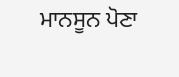ਮਾਨਸੂਨ ਪੋਣਾ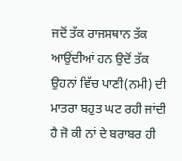ਜਦੋਂ ਤੱਕ ਰਾਜਸਥਾਨ ਤੱਕ ਆਉਂਦੀਆਂ ਹਨ ਉਦੋਂ ਤੱਕ ਉਹਨਾਂ ਵਿੱਚ ਪਾਣੀ(ਨਮੀ) ਦੀ ਮਾਤਰਾ ਬਹੁਤ ਘਟ ਰਹੀ ਜਾਂਦੀ ਹੈ ਜੋ ਕੀ ਨਾਂ ਦੇ ਬਰਾਬਰ ਹੀ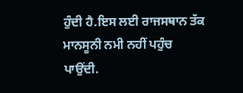ਹੁੰਦੀ ਹੈ.ਇਸ ਲਈ ਰਾਜਸਥਾਨ ਤੱਕ ਮਾਨਸੂਨੀ ਨਮੀ ਨਹੀਂ ਪਹੁੰਚ ਪਾਉਂਦੀ.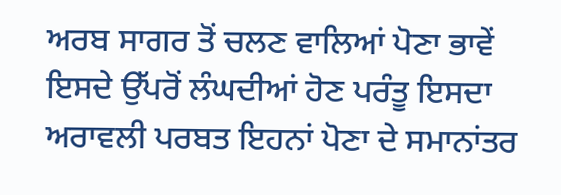ਅਰਬ ਸਾਗਰ ਤੋਂ ਚਲਣ ਵਾਲਿਆਂ ਪੋਣਾ ਭਾਵੇਂ ਇਸਦੇ ਉੱਪਰੋਂ ਲੰਘਦੀਆਂ ਹੋਣ ਪਰੰਤੂ ਇਸਦਾ ਅਰਾਵਲੀ ਪਰਬਤ ਇਹਨਾਂ ਪੋਣਾ ਦੇ ਸਮਾਨਾਂਤਰ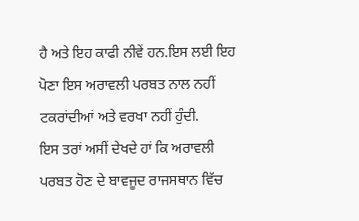ਹੈ ਅਤੇ ਇਹ ਕਾਫੀ ਨੀਵੇਂ ਹਨ.ਇਸ ਲਈ ਇਹ ਪੋਣਾ ਇਸ ਅਰਾਵਲੀ ਪਰਬਤ ਨਾਲ ਨਹੀਂ ਟਕਰਾਂਦੀਆਂ ਅਤੇ ਵਰਖਾ ਨਹੀਂ ਹੁੰਦੀ.
ਇਸ ਤਰਾਂ ਅਸੀਂ ਦੇਖਦੇ ਹਾਂ ਕਿ ਅਰਾਵਲੀ ਪਰਬਤ ਹੋਣ ਦੇ ਬਾਵਜੂਦ ਰਾਜਸਥਾਨ ਵਿੱਚ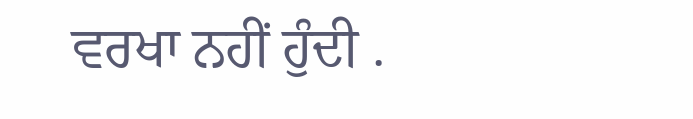ਵਰਖਾ ਨਹੀਂ ਹੁੰਦੀ .